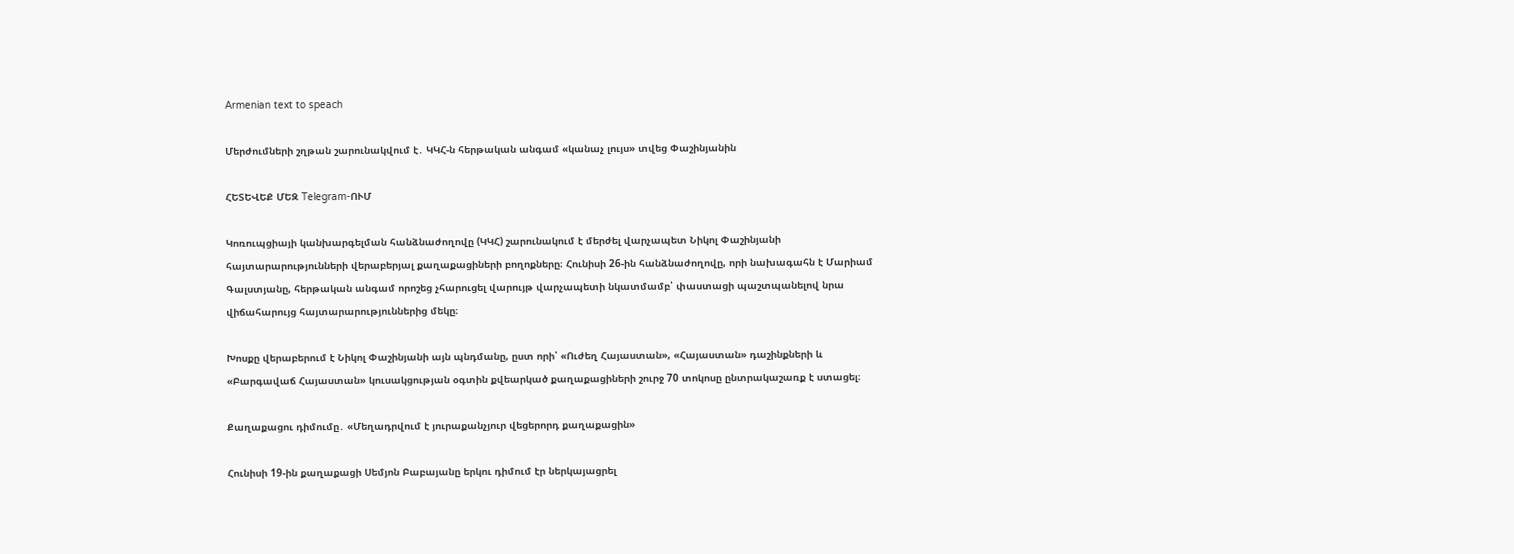Armenian text to speach

Մերժումների շղթան շարունակվում է․ ԿԿՀ-ն հերթական անգամ «կանաչ լույս» տվեց Փաշինյանին

ՀԵՏԵՎԵՔ ՄԵԶ Telegram-ՈՒՄ

Կոռուպցիայի կանխարգելման հանձնաժողովը (ԿԿՀ) շարունակում է մերժել վարչապետ Նիկոլ Փաշինյանի հայտարարությունների վերաբերյալ քաղաքացիների բողոքները։ Հունիսի 26-ին հանձնաժողովը, որի նախագահն է Մարիամ Գալստյանը, հերթական անգամ որոշեց չհարուցել վարույթ վարչապետի նկատմամբ՝ փաստացի պաշտպանելով նրա վիճահարույց հայտարարություններից մեկը։

Խոսքը վերաբերում է Նիկոլ Փաշինյանի այն պնդմանը, ըստ որի՝ «Ուժեղ Հայաստան», «Հայաստան» դաշինքների և «Բարգավաճ Հայաստան» կուսակցության օգտին քվեարկած քաղաքացիների շուրջ 70 տոկոսը ընտրակաշառք է ստացել։

Քաղաքացու դիմումը․ «Մեղադրվում է յուրաքանչյուր վեցերորդ քաղաքացին»

Հունիսի 19-ին քաղաքացի Սեմյոն Բաբայանը երկու դիմում էր ներկայացրել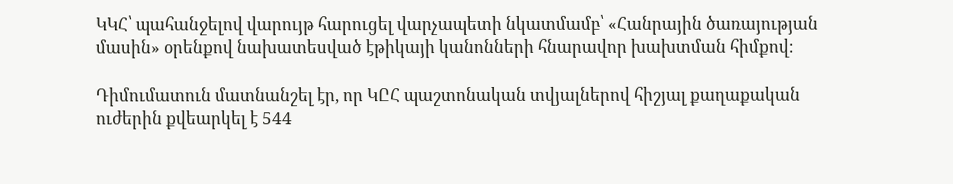ԿԿՀ՝ պահանջելով վարույթ հարուցել վարչապետի նկատմամբ՝ «Հանրային ծառայության մասին» օրենքով նախատեսված էթիկայի կանոնների հնարավոր խախտման հիմքով։

Դիմումատուն մատնանշել էր, որ ԿԸՀ պաշտոնական տվյալներով հիշյալ քաղաքական ուժերին քվեարկել է 544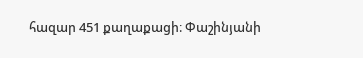հազար 451 քաղաքացի։ Փաշինյանի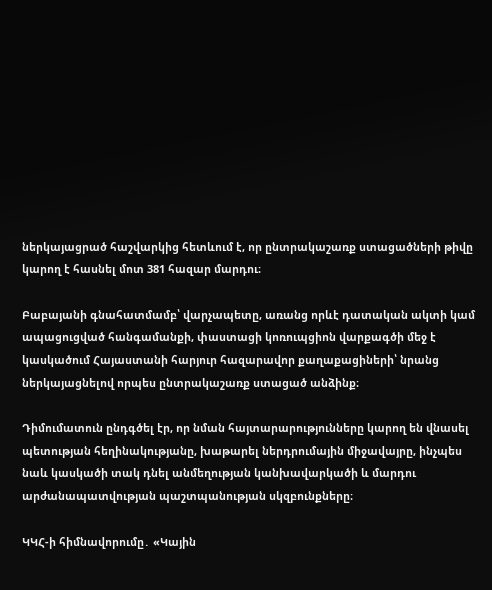ներկայացրած հաշվարկից հետևում է, որ ընտրակաշառք ստացածների թիվը կարող է հասնել մոտ 381 հազար մարդու։

Բաբայանի գնահատմամբ՝ վարչապետը, առանց որևէ դատական ակտի կամ ապացուցված հանգամանքի, փաստացի կոռուպցիոն վարքագծի մեջ է կասկածում Հայաստանի հարյուր հազարավոր քաղաքացիների՝ նրանց ներկայացնելով որպես ընտրակաշառք ստացած անձինք։

Դիմումատուն ընդգծել էր, որ նման հայտարարությունները կարող են վնասել պետության հեղինակությանը, խաթարել ներդրումային միջավայրը, ինչպես նաև կասկածի տակ դնել անմեղության կանխավարկածի և մարդու արժանապատվության պաշտպանության սկզբունքները։

ԿԿՀ-ի հիմնավորումը․ «Կային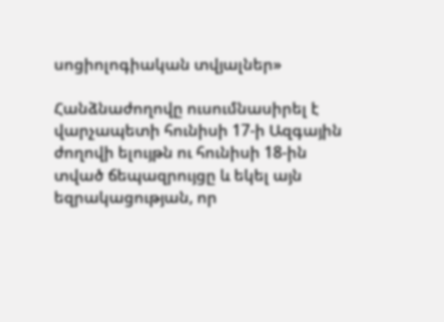սոցիոլոգիական տվյալներ»

Հանձնաժողովը ուսումնասիրել է վարչապետի հունիսի 17-ի Ազգային ժողովի ելույթն ու հունիսի 18-ին տված ճեպազրույցը և եկել այն եզրակացության, որ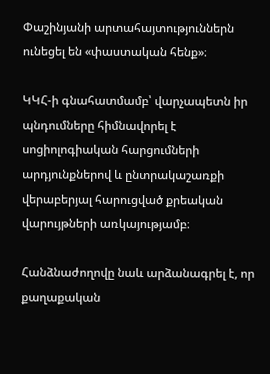Փաշինյանի արտահայտություններն ունեցել են «փաստական հենք»։

ԿԿՀ-ի գնահատմամբ՝ վարչապետն իր պնդումները հիմնավորել է սոցիոլոգիական հարցումների արդյունքներով և ընտրակաշառքի վերաբերյալ հարուցված քրեական վարույթների առկայությամբ։

Հանձնաժողովը նաև արձանագրել է, որ քաղաքական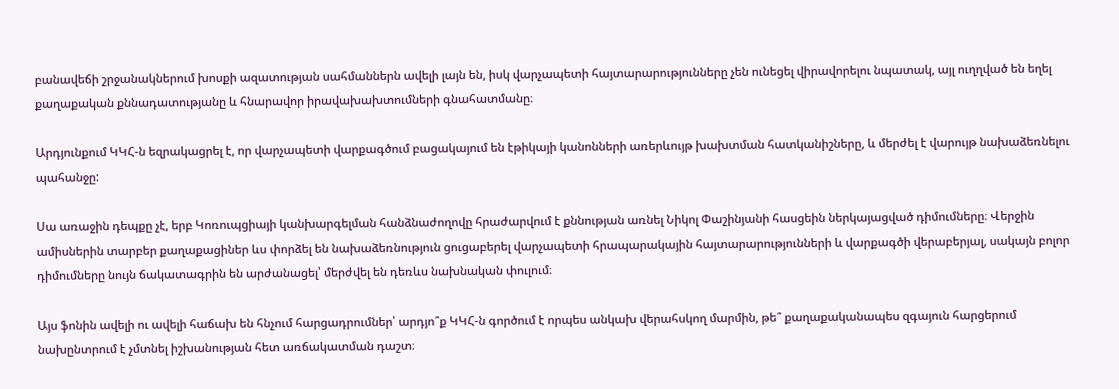բանավեճի շրջանակներում խոսքի ազատության սահմաններն ավելի լայն են, իսկ վարչապետի հայտարարությունները չեն ունեցել վիրավորելու նպատակ, այլ ուղղված են եղել քաղաքական քննադատությանը և հնարավոր իրավախախտումների գնահատմանը։

Արդյունքում ԿԿՀ-ն եզրակացրել է, որ վարչապետի վարքագծում բացակայում են էթիկայի կանոնների առերևույթ խախտման հատկանիշները, և մերժել է վարույթ նախաձեռնելու պահանջը:

Սա առաջին դեպքը չէ, երբ Կոռուպցիայի կանխարգելման հանձնաժողովը հրաժարվում է քննության առնել Նիկոլ Փաշինյանի հասցեին ներկայացված դիմումները։ Վերջին ամիսներին տարբեր քաղաքացիներ ևս փորձել են նախաձեռնություն ցուցաբերել վարչապետի հրապարակային հայտարարությունների և վարքագծի վերաբերյալ, սակայն բոլոր դիմումները նույն ճակատագրին են արժանացել՝ մերժվել են դեռևս նախնական փուլում։

Այս ֆոնին ավելի ու ավելի հաճախ են հնչում հարցադրումներ՝ արդյո՞ք ԿԿՀ-ն գործում է որպես անկախ վերահսկող մարմին, թե՞ քաղաքականապես զգայուն հարցերում նախընտրում է չմտնել իշխանության հետ առճակատման դաշտ։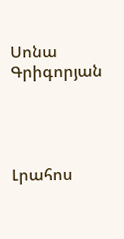Սոնա Գրիգորյան




Լրահոս